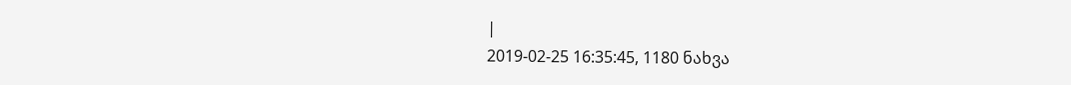|
2019-02-25 16:35:45, 1180 ნახვა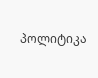პოლიტიკა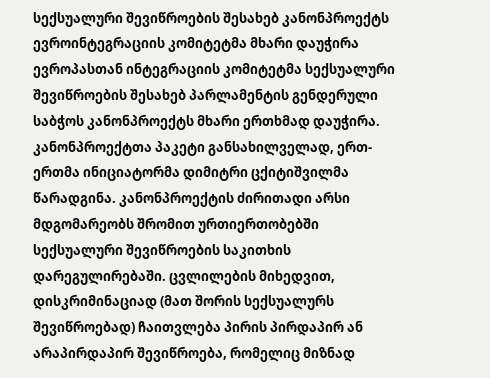სექსუალური შევიწროების შესახებ კანონპროექტს ევროინტეგრაციის კომიტეტმა მხარი დაუჭირა
ევროპასთან ინტეგრაციის კომიტეტმა სექსუალური შევიწროების შესახებ პარლამენტის გენდერული საბჭოს კანონპროექტს მხარი ერთხმად დაუჭირა. კანონპროექტთა პაკეტი განსახილველად, ერთ-ერთმა ინიციატორმა დიმიტრი ცქიტიშვილმა წარადგინა. კანონპროექტის ძირითადი არსი მდგომარეობს შრომით ურთიერთობებში სექსუალური შევიწროების საკითხის დარეგულირებაში. ცვლილების მიხედვით, დისკრიმინაციად (მათ შორის სექსუალურს შევიწროებად) ჩაითვლება პირის პირდაპირ ან არაპირდაპირ შევიწროება, რომელიც მიზნად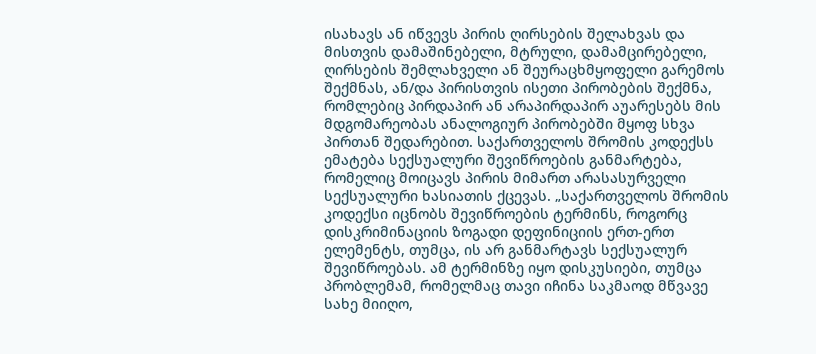ისახავს ან იწვევს პირის ღირსების შელახვას და მისთვის დამაშინებელი, მტრული, დამამცირებელი, ღირსების შემლახველი ან შეურაცხმყოფელი გარემოს შექმნას, ან/და პირისთვის ისეთი პირობების შექმნა, რომლებიც პირდაპირ ან არაპირდაპირ აუარესებს მის მდგომარეობას ანალოგიურ პირობებში მყოფ სხვა პირთან შედარებით. საქართველოს შრომის კოდექსს ემატება სექსუალური შევიწროების განმარტება, რომელიც მოიცავს პირის მიმართ არასასურველი სექსუალური ხასიათის ქცევას. „საქართველოს შრომის კოდექსი იცნობს შევიწროების ტერმინს, როგორც დისკრიმინაციის ზოგადი დეფინიციის ერთ-ერთ ელემენტს, თუმცა, ის არ განმარტავს სექსუალურ შევიწროებას. ამ ტერმინზე იყო დისკუსიები, თუმცა პრობლემამ, რომელმაც თავი იჩინა საკმაოდ მწვავე სახე მიიღო,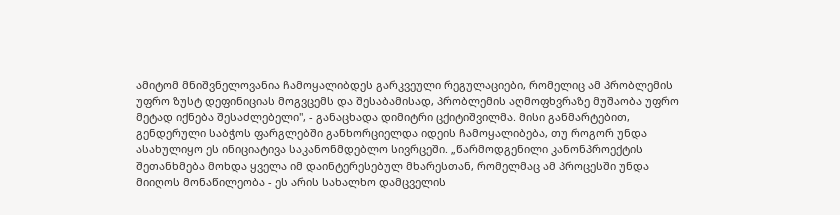ამიტომ მნიშვნელოვანია ჩამოყალიბდეს გარკვეული რეგულაციები, რომელიც ამ პრობლემის უფრო ზუსტ დეფინიციას მოგვცემს და შესაბამისად, პრობლემის აღმოფხვრაზე მუშაობა უფრო მეტად იქნება შესაძლებელი", - განაცხადა დიმიტრი ცქიტიშვილმა. მისი განმარტებით, გენდერული საბჭოს ფარგლებში განხორციელდა იდეის ჩამოყალიბება, თუ როგორ უნდა ასახულიყო ეს ინიციატივა საკანონმდებლო სივრცეში. „წარმოდგენილი კანონპროექტის შეთანხმება მოხდა ყველა იმ დაინტერესებულ მხარესთან, რომელმაც ამ პროცესში უნდა მიიღოს მონაწილეობა - ეს არის სახალხო დამცველის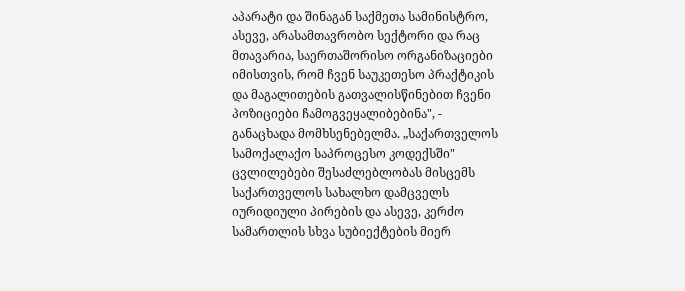აპარატი და შინაგან საქმეთა სამინისტრო, ასევე, არასამთავრობო სექტორი და რაც მთავარია, საერთაშორისო ორგანიზაციები იმისთვის, რომ ჩვენ საუკეთესო პრაქტიკის და მაგალითების გათვალისწინებით ჩვენი პოზიციები ჩამოგვეყალიბებინა", - განაცხადა მომხსენებელმა. „საქართველოს სამოქალაქო საპროცესო კოდექსში" ცვლილებები შესაძლებლობას მისცემს საქართველოს სახალხო დამცველს იურიდიული პირების და ასევე, კერძო სამართლის სხვა სუბიექტების მიერ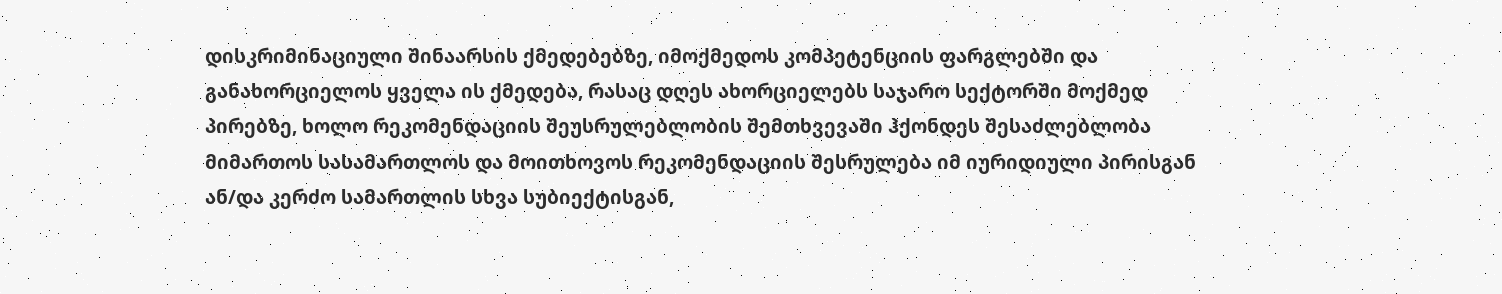დისკრიმინაციული შინაარსის ქმედებებზე, იმოქმედოს კომპეტენციის ფარგლებში და განახორციელოს ყველა ის ქმედება, რასაც დღეს ახორციელებს საჯარო სექტორში მოქმედ პირებზე, ხოლო რეკომენდაციის შეუსრულებლობის შემთხვევაში ჰქონდეს შესაძლებლობა მიმართოს სასამართლოს და მოითხოვოს რეკომენდაციის შესრულება იმ იურიდიული პირისგან ან/და კერძო სამართლის სხვა სუბიექტისგან,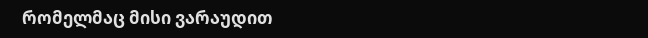რომელმაც მისი ვარაუდით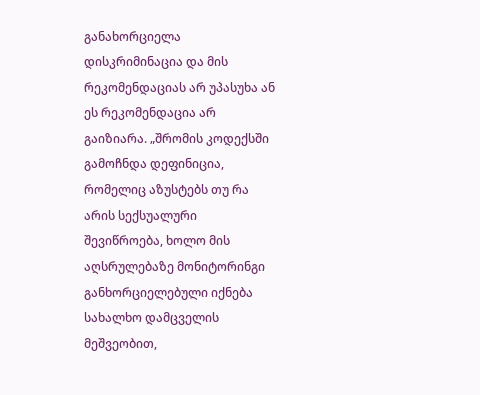განახორციელა დისკრიმინაცია და მის რეკომენდაციას არ უპასუხა ან ეს რეკომენდაცია არ გაიზიარა. „შრომის კოდექსში გამოჩნდა დეფინიცია, რომელიც აზუსტებს თუ რა არის სექსუალური შევიწროება, ხოლო მის აღსრულებაზე მონიტორინგი განხორციელებული იქნება სახალხო დამცველის მეშვეობით,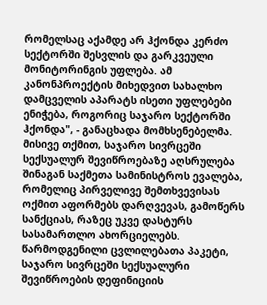რომელსაც აქამდე არ ჰქონდა კერძო სექტორში შესვლის და გარკვეული მონიტორინგის უფლება. ამ კანონპროექტის მიხედვით სახალხო დამცველის აპარატს ისეთი უფლებები ენიჭება, როგორიც საჯარო სექტორში ჰქონდა", - განაცხადა მომხსენებელმა. მისივე თქმით, საჯარო სივრცეში სექსუალურ შევიწროებაზე აღსრულება შინაგან საქმეთა სამინისტროს ევალება, რომელიც პირველივე შემთხვევისას ოქმით აფორმებს დარღვევას, გამოწერს სანქციას, რაზეც უკვე დასტურს სასამართლო ახორციელებს. წარმოდგენილი ცვლილებათა პაკეტი, საჯარო სივრცეში სექსუალური შევიწროების დეფინიციის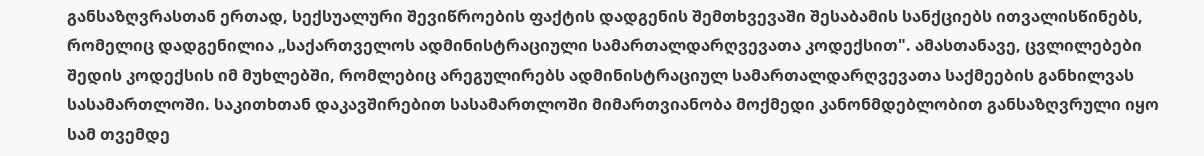განსაზღვრასთან ერთად, სექსუალური შევიწროების ფაქტის დადგენის შემთხვევაში შესაბამის სანქციებს ითვალისწინებს, რომელიც დადგენილია „საქართველოს ადმინისტრაციული სამართალდარღვევათა კოდექსით". ამასთანავე, ცვლილებები შედის კოდექსის იმ მუხლებში, რომლებიც არეგულირებს ადმინისტრაციულ სამართალდარღვევათა საქმეების განხილვას სასამართლოში. საკითხთან დაკავშირებით სასამართლოში მიმართვიანობა მოქმედი კანონმდებლობით განსაზღვრული იყო სამ თვემდე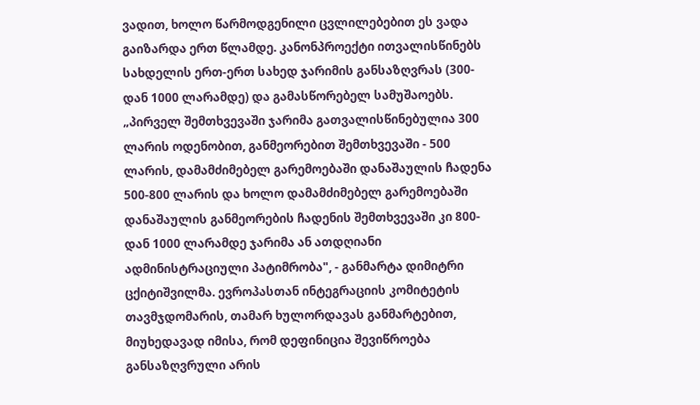ვადით, ხოლო წარმოდგენილი ცვლილებებით ეს ვადა გაიზარდა ერთ წლამდე. კანონპროექტი ითვალისწინებს სახდელის ერთ-ერთ სახედ ჯარიმის განსაზღვრას (300-დან 1000 ლარამდე) და გამასწორებელ სამუშაოებს. „პირველ შემთხვევაში ჯარიმა გათვალისწინებულია 300 ლარის ოდენობით, განმეორებით შემთხვევაში - 500 ლარის, დამამძიმებელ გარემოებაში დანაშაულის ჩადენა 500-800 ლარის და ხოლო დამამძიმებელ გარემოებაში დანაშაულის განმეორების ჩადენის შემთხვევაში კი 800-დან 1000 ლარამდე ჯარიმა ან ათდღიანი ადმინისტრაციული პატიმრობა", - განმარტა დიმიტრი ცქიტიშვილმა. ევროპასთან ინტეგრაციის კომიტეტის თავმჯდომარის, თამარ ხულორდავას განმარტებით, მიუხედავად იმისა, რომ დეფინიცია შევიწროება განსაზღვრული არის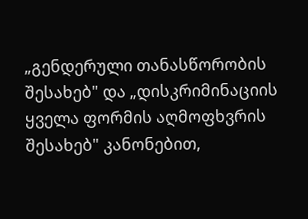„გენდერული თანასწორობის შესახებ" და „დისკრიმინაციის ყველა ფორმის აღმოფხვრის შესახებ" კანონებით,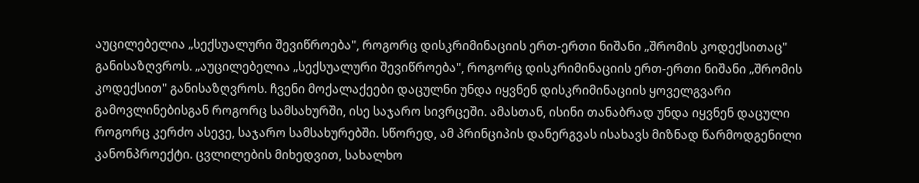აუცილებელია „სექსუალური შევიწროება", როგორც დისკრიმინაციის ერთ-ერთი ნიშანი „შრომის კოდექსითაც" განისაზღვროს. „აუცილებელია „სექსუალური შევიწროება", როგორც დისკრიმინაციის ერთ-ერთი ნიშანი „შრომის კოდექსით" განისაზღვროს. ჩვენი მოქალაქეები დაცულნი უნდა იყვნენ დისკრიმინაციის ყოველგვარი გამოვლინებისგან როგორც სამსახურში, ისე საჯარო სივრცეში. ამასთან, ისინი თანაბრად უნდა იყვნენ დაცული როგორც კერძო ასევე, საჯარო სამსახურებში. სწორედ, ამ პრინციპის დანერგვას ისახავს მიზნად წარმოდგენილი კანონპროექტი. ცვლილების მიხედვით, სახალხო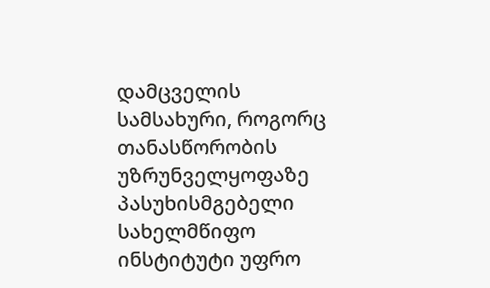დამცველის სამსახური, როგორც თანასწორობის უზრუნველყოფაზე პასუხისმგებელი სახელმწიფო ინსტიტუტი უფრო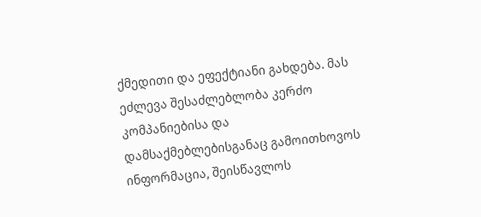ქმედითი და ეფექტიანი გახდება. მას ეძლევა შესაძლებლობა კერძო კომპანიებისა და დამსაქმებლებისგანაც გამოითხოვოს ინფორმაცია, შეისწავლოს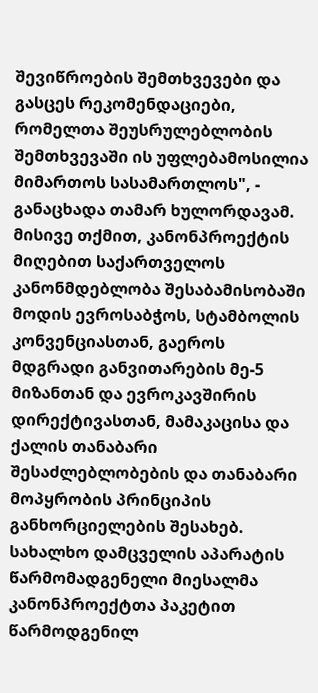შევიწროების შემთხვევები და გასცეს რეკომენდაციები, რომელთა შეუსრულებლობის შემთხვევაში ის უფლებამოსილია მიმართოს სასამართლოს", - განაცხადა თამარ ხულორდავამ. მისივე თქმით, კანონპროექტის მიღებით საქართველოს კანონმდებლობა შესაბამისობაში მოდის ევროსაბჭოს, სტამბოლის კონვენციასთან, გაეროს მდგრადი განვითარების მე-5 მიზანთან და ევროკავშირის დირექტივასთან, მამაკაცისა და ქალის თანაბარი შესაძლებლობების და თანაბარი მოპყრობის პრინციპის განხორციელების შესახებ. სახალხო დამცველის აპარატის წარმომადგენელი მიესალმა კანონპროექტთა პაკეტით წარმოდგენილ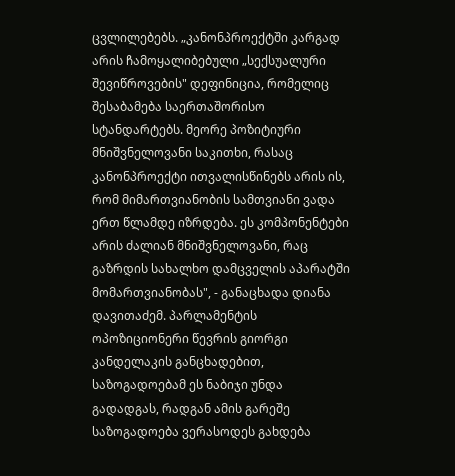ცვლილებებს. „კანონპროექტში კარგად არის ჩამოყალიბებული „სექსუალური შევიწროვების" დეფინიცია, რომელიც შესაბამება საერთაშორისო სტანდარტებს. მეორე პოზიტიური მნიშვნელოვანი საკითხი, რასაც კანონპროექტი ითვალისწინებს არის ის, რომ მიმართვიანობის სამთვიანი ვადა ერთ წლამდე იზრდება. ეს კომპონენტები არის ძალიან მნიშვნელოვანი, რაც გაზრდის სახალხო დამცველის აპარატში მომართვიანობას", - განაცხადა დიანა დავითაძემ. პარლამენტის ოპოზიციონერი წევრის გიორგი კანდელაკის განცხადებით, საზოგადოებამ ეს ნაბიჯი უნდა გადადგას, რადგან ამის გარეშე საზოგადოება ვერასოდეს გახდება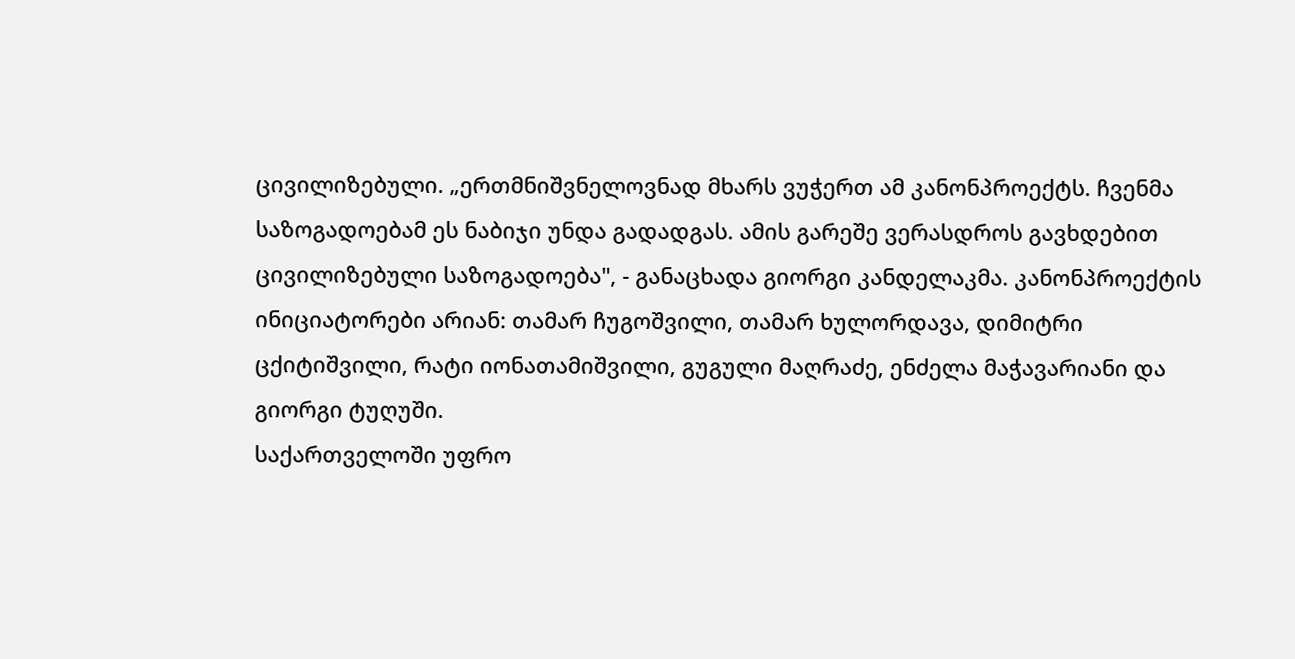ცივილიზებული. „ერთმნიშვნელოვნად მხარს ვუჭერთ ამ კანონპროექტს. ჩვენმა საზოგადოებამ ეს ნაბიჯი უნდა გადადგას. ამის გარეშე ვერასდროს გავხდებით ცივილიზებული საზოგადოება", - განაცხადა გიორგი კანდელაკმა. კანონპროექტის ინიციატორები არიან: თამარ ჩუგოშვილი, თამარ ხულორდავა, დიმიტრი ცქიტიშვილი, რატი იონათამიშვილი, გუგული მაღრაძე, ენძელა მაჭავარიანი და გიორგი ტუღუში.
საქართველოში უფრო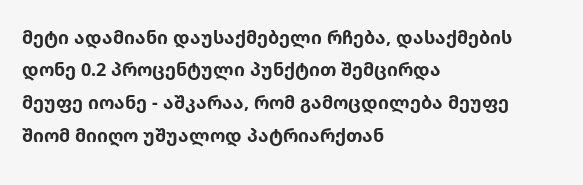მეტი ადამიანი დაუსაქმებელი რჩება, დასაქმების დონე 0.2 პროცენტული პუნქტით შემცირდა
მეუფე იოანე - აშკარაა, რომ გამოცდილება მეუფე შიომ მიიღო უშუალოდ პატრიარქთან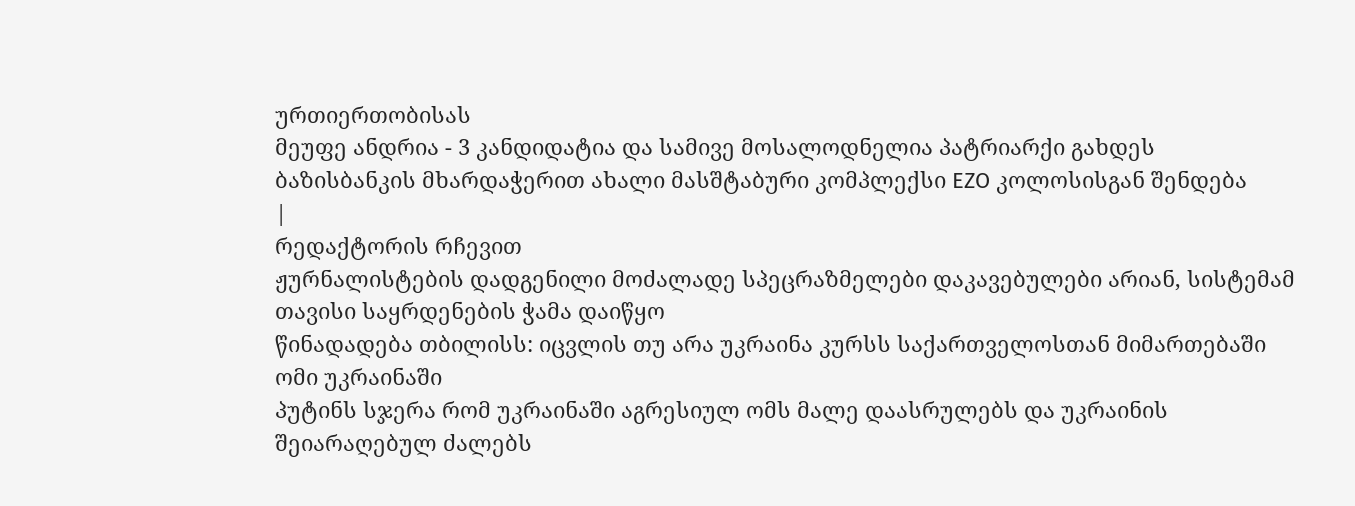ურთიერთობისას
მეუფე ანდრია - 3 კანდიდატია და სამივე მოსალოდნელია პატრიარქი გახდეს
ბაზისბანკის მხარდაჭერით ახალი მასშტაბური კომპლექსი EZO კოლოსისგან შენდება
|
რედაქტორის რჩევით
ჟურნალისტების დადგენილი მოძალადე სპეცრაზმელები დაკავებულები არიან, სისტემამ თავისი საყრდენების ჭამა დაიწყო
წინადადება თბილისს: იცვლის თუ არა უკრაინა კურსს საქართველოსთან მიმართებაში
ომი უკრაინაში
პუტინს სჯერა რომ უკრაინაში აგრესიულ ომს მალე დაასრულებს და უკრაინის შეიარაღებულ ძალებს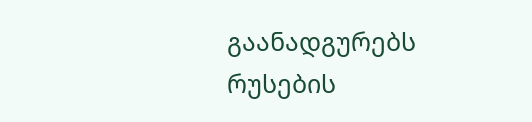გაანადგურებს
რუსების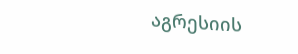აგრესიის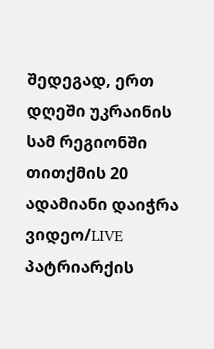შედეგად, ერთ დღეში უკრაინის სამ რეგიონში თითქმის 20 ადამიანი დაიჭრა
ვიდეო/LIVE პატრიარქის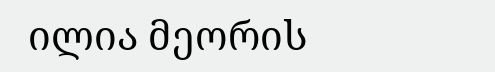ილია მეორის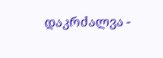დაკრძალვა -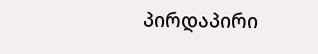პირდაპირი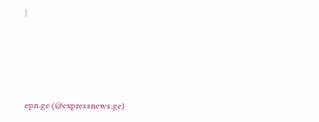|





epn.ge (@expressnews.ge)